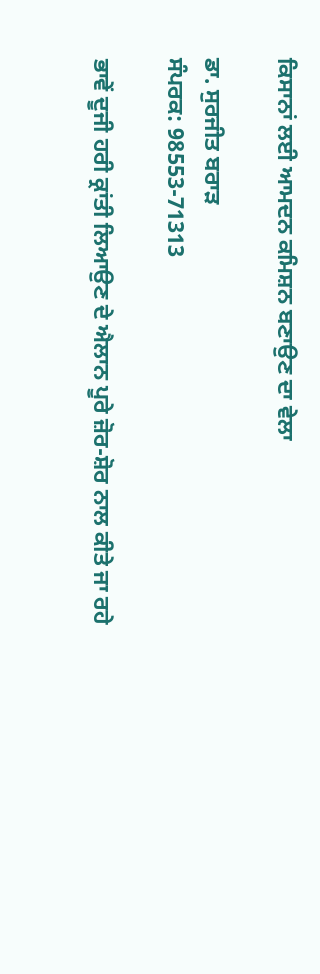ਕਿਸਾਨਾਂ ਲਈ ਆਮਦਨ ਕਮਿਸ਼ਨ ਬਣਾਉਣ ਦਾ ਵੇਲਾ

ਡਾ. ਸੁਰਜੀਤ ਬਰਾੜ
ਸੰਪਰਕ: 98553-71313

ਭਾਵੇਂ ਦੂਜੀ ਹਰੀ ਕ੍ਰਾਂਤੀ ਲਿਆਉਣ ਦੇ ਐਲਾਨ ਪੂਰੇ ਜ਼ੋਰ-ਸ਼ੋਰ ਨਾਲ ਕੀਤੇ ਜਾ ਰਹੇ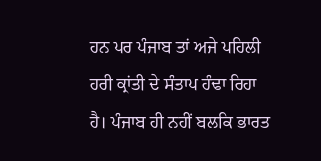ਹਨ ਪਰ ਪੰਜਾਬ ਤਾਂ ਅਜੇ ਪਹਿਲੀ ਹਰੀ ਕ੍ਰਾਂਤੀ ਦੇ ਸੰਤਾਪ ਹੰਢਾ ਰਿਹਾ ਹੈ। ਪੰਜਾਬ ਹੀ ਨਹੀਂ ਬਲਕਿ ਭਾਰਤ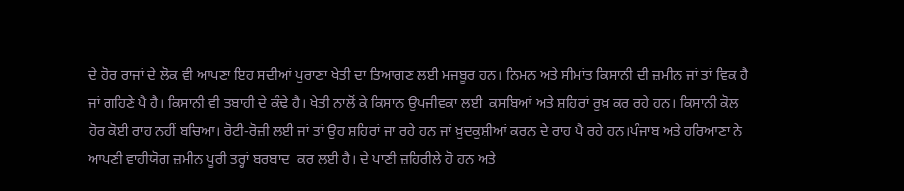ਦੇ ਹੋਰ ਰਾਜਾਂ ਦੇ ਲੋਕ ਵੀ ਆਪਣਾ ਇਹ ਸਦੀਆਂ ਪੁਰਾਣਾ ਖੇਤੀ ਦਾ ਤਿਆਗਣ ਲਈ ਮਜਬੂਰ ਹਨ। ਨਿਮਨ ਅਤੇ ਸੀਮਾਂਤ ਕਿਸਾਨੀ ਦੀ ਜ਼ਮੀਨ ਜਾਂ ਤਾਂ ਵਿਕ ਹੈ ਜਾਂ ਗਹਿਣੇ ਪੈ ਹੈ। ਕਿਸਾਨੀ ਵੀ ਤਬਾਹੀ ਦੇ ਕੰਢੇ ਹੈ। ਖੇਤੀ ਨਾਲੋਂ ਕੇ ਕਿਸਾਨ ਉਪਜੀਵਕਾ ਲਈ  ਕਸਬਿਆਂ ਅਤੇ ਸ਼ਹਿਰਾਂ ਰੁਖ਼ ਕਰ ਰਹੇ ਹਨ। ਕਿਸਾਨੀ ਕੋਲ ਹੋਰ ਕੋਈ ਰਾਹ ਨਹੀਂ ਬਚਿਆ। ਰੋਟੀ-ਰੋਜ਼ੀ ਲਈ ਜਾਂ ਤਾਂ ਉਹ ਸ਼ਹਿਰਾਂ ਜਾ ਰਹੇ ਹਨ ਜਾਂ ਖ਼ੁਦਕੁਸ਼ੀਆਂ ਕਰਨ ਦੇ ਰਾਹ ਪੈ ਰਹੇ ਹਨ।ਪੰਜਾਬ ਅਤੇ ਹਰਿਆਣਾ ਨੇ ਆਪਣੀ ਵਾਹੀਯੋਗ ਜ਼ਮੀਨ ਪੂਰੀ ਤਰ੍ਹਾਂ ਬਰਬਾਦ  ਕਰ ਲਈ ਹੈ। ਦੇ ਪਾਣੀ ਜ਼ਹਿਰੀਲੇ ਹੋ ਹਨ ਅਤੇ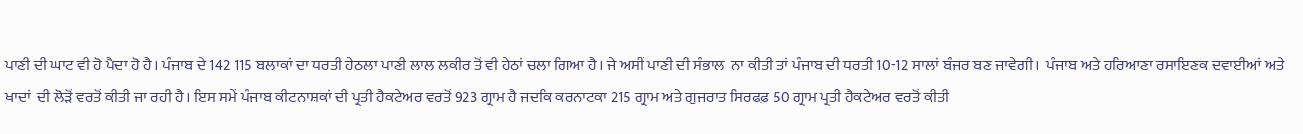ਪਾਣੀ ਦੀ ਘਾਟ ਵੀ ਹੋ ਪੈਦਾ ਹੋ ਹੈ। ਪੰਜਾਬ ਦੇ 142 115 ਬਲਾਕਾਂ ਦਾ ਧਰਤੀ ਹੇਠਲਾ ਪਾਣੀ ਲਾਲ ਲਕੀਰ ਤੋਂ ਵੀ ਹੇਠਾਂ ਚਲਾ ਗਿਆ ਹੈ। ਜੇ ਅਸੀਂ ਪਾਣੀ ਦੀ ਸੰਭਾਲ  ਨਾ ਕੀਤੀ ਤਾਂ ਪੰਜਾਬ ਦੀ ਧਰਤੀ 10-12 ਸਾਲਾਂ ਬੰਜਰ ਬਣ ਜਾਵੇਗੀ।  ਪੰਜਾਬ ਅਤੇ ਹਰਿਆਣਾ ਰਸਾਇਣਕ ਦਵਾਈਆਂ ਅਤੇ ਖਾਦਾਂ  ਦੀ ਲੋੜੋਂ ਵਰਤੋਂ ਕੀਤੀ ਜਾ ਰਹੀ ਹੈ। ਇਸ ਸਮੇਂ ਪੰਜਾਬ ਕੀਟਨਾਸ਼ਕਾਂ ਦੀ ਪ੍ਰਤੀ ਹੈਕਟੇਅਰ ਵਰਤੋਂ 923 ਗ੍ਰਾਮ ਹੈ ਜਦਕਿ ਕਰਨਾਟਕਾ 215 ਗ੍ਰਾਮ ਅਤੇ ਗੁਜਰਾਤ ਸਿਰਫਫ਼ 50 ਗ੍ਰਾਮ ਪ੍ਰਤੀ ਹੈਕਟੇਅਰ ਵਰਤੋਂ ਕੀਤੀ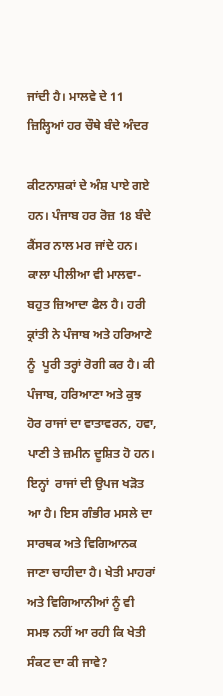ਜਾਂਦੀ ਹੈ। ਮਾਲਵੇ ਦੇ 11 ਜ਼ਿਲ੍ਹਿਆਂ ਹਰ ਚੌਥੇ ਬੰਦੇ ਅੰਦਰ

ਕੀਟਨਾਸ਼ਕਾਂ ਦੇ ਅੰਸ਼ ਪਾਏ ਗਏ ਹਨ। ਪੰਜਾਬ ਹਰ ਰੋਜ਼ 18 ਬੰਦੇ ਕੈਂਸਰ ਨਾਲ ਮਰ ਜਾਂਦੇ ਹਨ। ਕਾਲਾ ਪੀਲੀਆ ਵੀ ਮਾਲਵਾ- ਬਹੁਤ ਜ਼ਿਆਦਾ ਫੈਲ ਹੈ। ਹਰੀ ਕ੍ਰਾਂਤੀ ਨੇ ਪੰਜਾਬ ਅਤੇ ਹਰਿਆਣੇ ਨੂੰ  ਪੂਰੀ ਤਰ੍ਹਾਂ ਰੋਗੀ ਕਰ ਹੈ। ਕੀ ਪੰਜਾਬ, ਹਰਿਆਣਾ ਅਤੇ ਕੁਝ ਹੋਰ ਰਾਜਾਂ ਦਾ ਵਾਤਾਵਰਨ, ਹਵਾ, ਪਾਣੀ ਤੇ ਜ਼ਮੀਨ ਦੂਸ਼ਿਤ ਹੋ ਹਨ। ਇਨ੍ਹਾਂ  ਰਾਜਾਂ ਦੀ ਉਪਜ ਖੜੋਤ ਆ ਹੈ। ਇਸ ਗੰਭੀਰ ਮਸਲੇ ਦਾ ਸਾਰਥਕ ਅਤੇ ਵਿਗਿਆਨਕ ਜਾਣਾ ਚਾਹੀਦਾ ਹੈ। ਖੇਤੀ ਮਾਹਰਾਂ ਅਤੇ ਵਿਗਿਆਨੀਆਂ ਨੂੰ ਵੀ ਸਮਝ ਨਹੀਂ ਆ ਰਹੀ ਕਿ ਖੇਤੀ ਸੰਕਟ ਦਾ ਕੀ ਜਾਵੇ?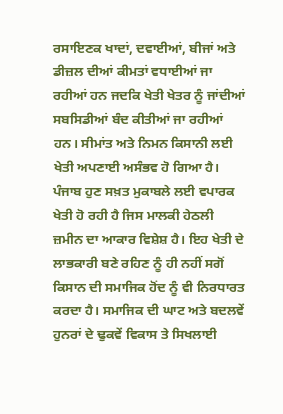ਰਸਾਇਣਕ ਖਾਦਾਂ, ਦਵਾਈਆਂ, ਬੀਜਾਂ ਅਤੇ ਡੀਜ਼ਲ ਦੀਆਂ ਕੀਮਤਾਂ ਵਧਾਈਆਂ ਜਾ ਰਹੀਆਂ ਹਨ ਜਦਕਿ ਖੇਤੀ ਖੇਤਰ ਨੂੰ ਜਾਂਦੀਆਂ ਸਬਸਿਡੀਆਂ ਬੰਦ ਕੀਤੀਆਂ ਜਾ ਰਹੀਆਂ ਹਨ। ਸੀਮਾਂਤ ਅਤੇ ਨਿਮਨ ਕਿਸਾਨੀ ਲਈ ਖੇਤੀ ਅਪਣਾਈ ਅਸੰਭਵ ਹੋ ਗਿਆ ਹੈ। ਪੰਜਾਬ ਹੁਣ ਸਖ਼ਤ ਮੁਕਾਬਲੇ ਲਈ ਵਪਾਰਕ ਖੇਤੀ ਹੋ ਰਹੀ ਹੈ ਜਿਸ ਮਾਲਕੀ ਹੇਠਲੀ ਜ਼ਮੀਨ ਦਾ ਆਕਾਰ ਵਿਸ਼ੇਸ਼ ਹੈ। ਇਹ ਖੇਤੀ ਦੇ ਲਾਭਕਾਰੀ ਬਣੇ ਰਹਿਣ ਨੂੰ ਹੀ ਨਹੀਂ ਸਗੋਂ ਕਿਸਾਨ ਦੀ ਸਮਾਜਿਕ ਹੋਂਦ ਨੂੰ ਵੀ ਨਿਰਧਾਰਤ ਕਰਦਾ ਹੈ। ਸਮਾਜਿਕ ਦੀ ਘਾਟ ਅਤੇ ਬਦਲਵੇਂ ਹੁਨਰਾਂ ਦੇ ਢੁਕਵੇਂ ਵਿਕਾਸ ਤੇ ਸਿਖਲਾਈ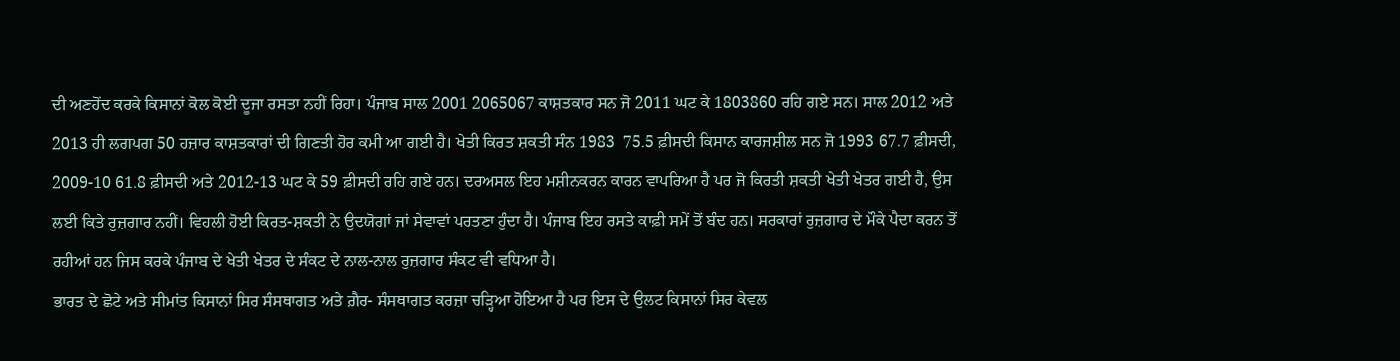ਦੀ ਅਣਹੋਂਦ ਕਰਕੇ ਕਿਸਾਨਾਂ ਕੋਲ ਕੋਈ ਦੂਜਾ ਰਸਤਾ ਨਹੀਂ ਰਿਹਾ। ਪੰਜਾਬ ਸਾਲ 2001 2065067 ਕਾਸ਼ਤਕਾਰ ਸਨ ਜੋ 2011 ਘਟ ਕੇ 1803860 ਰਹਿ ਗਏ ਸਨ। ਸਾਲ 2012 ਅਤੇ 2013 ਹੀ ਲਗਪਗ 50 ਹਜ਼ਾਰ ਕਾਸ਼ਤਕਾਰਾਂ ਦੀ ਗਿਣਤੀ ਹੋਰ ਕਮੀ ਆ ਗਈ ਹੈ। ਖੇਤੀ ਕਿਰਤ ਸ਼ਕਤੀ ਸੰਨ 1983  75.5 ਫ਼ੀਸਦੀ ਕਿਸਾਨ ਕਾਰਜਸ਼ੀਲ ਸਨ ਜੋ 1993 67.7 ਫ਼ੀਸਦੀ, 2009-10 61.8 ਫ਼ੀਸਦੀ ਅਤੇ 2012-13 ਘਟ ਕੇ 59 ਫ਼ੀਸਦੀ ਰਹਿ ਗਏ ਹਨ। ਦਰਅਸਲ ਇਹ ਮਸ਼ੀਨਕਰਨ ਕਾਰਨ ਵਾਪਰਿਆ ਹੈ ਪਰ ਜੋ ਕਿਰਤੀ ਸ਼ਕਤੀ ਖੇਤੀ ਖੇਤਰ ਗਈ ਹੈ, ਉਸ ਲਈ ਕਿਤੇ ਰੁਜ਼ਗਾਰ ਨਹੀਂ। ਵਿਹਲੀ ਹੋਈ ਕਿਰਤ-ਸ਼ਕਤੀ ਨੇ ਉਦਯੋਗਾਂ ਜਾਂ ਸੇਵਾਵਾਂ ਪਰਤਣਾ ਹੁੰਦਾ ਹੈ। ਪੰਜਾਬ ਇਹ ਰਸਤੇ ਕਾਫ਼ੀ ਸਮੇਂ ਤੋਂ ਬੰਦ ਹਨ। ਸਰਕਾਰਾਂ ਰੁਜ਼ਗਾਰ ਦੇ ਮੌਕੇ ਪੈਦਾ ਕਰਨ ਤੋਂ ਰਹੀਆਂ ਹਨ ਜਿਸ ਕਰਕੇ ਪੰਜਾਬ ਦੇ ਖੇਤੀ ਖੇਤਰ ਦੇ ਸੰਕਟ ਦੇ ਨਾਲ-ਨਾਲ ਰੁਜ਼ਗਾਰ ਸੰਕਟ ਵੀ ਵਧਿਆ ਹੈ।
ਭਾਰਤ ਦੇ ਛੋਟੇ ਅਤੇ ਸੀਮਾਂਤ ਕਿਸਾਨਾਂ ਸਿਰ ਸੰਸਥਾਗਤ ਅਤੇ ਗ਼ੈਰ- ਸੰਸਥਾਗਤ ਕਰਜ਼ਾ ਚੜ੍ਹਿਆ ਹੋਇਆ ਹੈ ਪਰ ਇਸ ਦੇ ਉਲਟ ਕਿਸਾਨਾਂ ਸਿਰ ਕੇਵਲ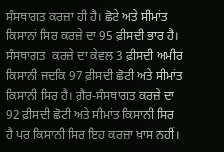ਸੰਸਥਾਗਤ ਕਰਜ਼ਾ ਹੀ ਹੈ। ਛੋਟੇ ਅਤੇ ਸੀਮਾਂਤ ਕਿਸਾਨਾਂ ਸਿਰ ਕਰਜ਼ੇ ਦਾ 95 ਫ਼ੀਸਦੀ ਭਾਰ ਹੈ। ਸੰਸਥਾਗਤ  ਕਰਜ਼ੇ ਦਾ ਕੇਵਲ 3 ਫ਼ੀਸਦੀ ਅਮੀਰ ਕਿਸਾਨੀ ਜਦਕਿ 97 ਫ਼ੀਸਦੀ ਛੋਟੀ ਅਤੇ ਸੀਮਾਂਤ ਕਿਸਾਨੀ ਸਿਰ ਹੈ। ਗ਼ੈਰ-ਸੰਸਥਾਗਤ ਕਰਜ਼ੇ ਦਾ 92 ਫ਼ੀਸਦੀ ਛੋਟੀ ਅਤੇ ਸੀਮਾਂਤ ਕਿਸਾਨੀ ਸਿਰ ਹੈ ਪਰ ਕਿਸਾਨੀ ਸਿਰ ਇਹ ਕਰਜ਼ਾ ਖ਼ਾਸ ਨਹੀਂ।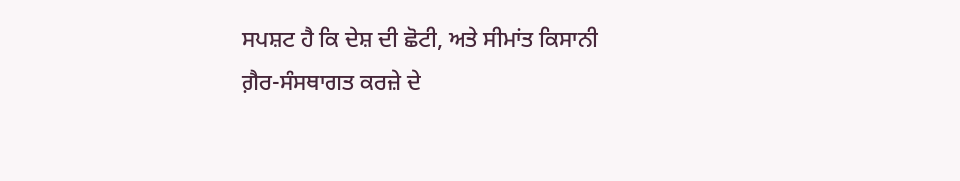ਸਪਸ਼ਟ ਹੈ ਕਿ ਦੇਸ਼ ਦੀ ਛੋਟੀ, ਅਤੇ ਸੀਮਾਂਤ ਕਿਸਾਨੀ ਗ਼ੈਰ-ਸੰਸਥਾਗਤ ਕਰਜ਼ੇ ਦੇ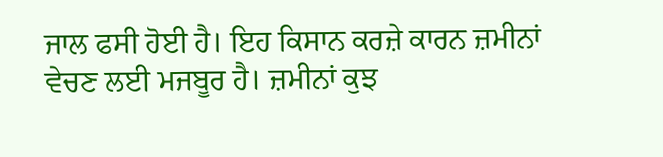ਜਾਲ ਫਸੀ ਹੋਈ ਹੈ। ਇਹ ਕਿਸਾਨ ਕਰਜ਼ੇ ਕਾਰਨ ਜ਼ਮੀਨਾਂ ਵੇਚਣ ਲਈ ਮਜਬੂਰ ਹੈ। ਜ਼ਮੀਨਾਂ ਕੁਝ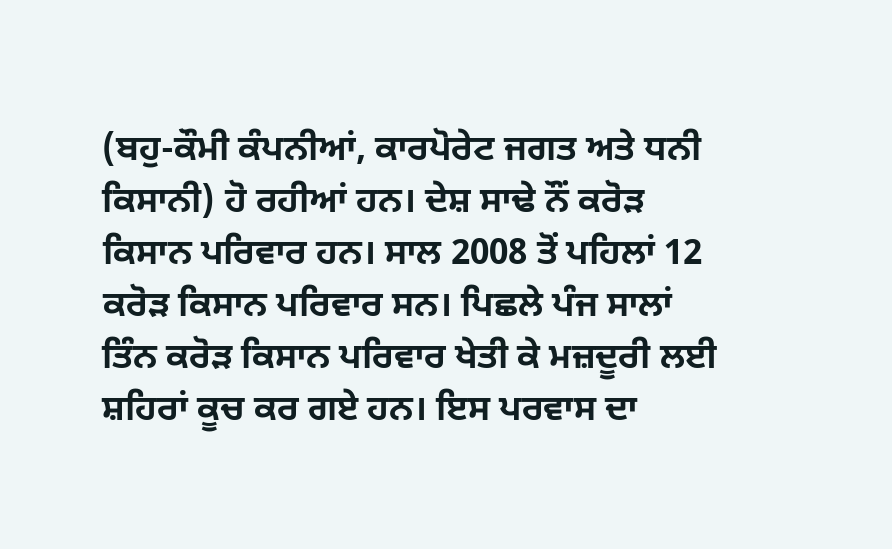(ਬਹੁ-ਕੌਮੀ ਕੰਪਨੀਆਂ, ਕਾਰਪੋਰੇਟ ਜਗਤ ਅਤੇ ਧਨੀ ਕਿਸਾਨੀ) ਹੋ ਰਹੀਆਂ ਹਨ। ਦੇਸ਼ ਸਾਢੇ ਨੌਂ ਕਰੋੜ ਕਿਸਾਨ ਪਰਿਵਾਰ ਹਨ। ਸਾਲ 2008 ਤੋਂ ਪਹਿਲਾਂ 12 ਕਰੋੜ ਕਿਸਾਨ ਪਰਿਵਾਰ ਸਨ। ਪਿਛਲੇ ਪੰਜ ਸਾਲਾਂ ਤਿੰਨ ਕਰੋੜ ਕਿਸਾਨ ਪਰਿਵਾਰ ਖੇਤੀ ਕੇ ਮਜ਼ਦੂਰੀ ਲਈ ਸ਼ਹਿਰਾਂ ਕੂਚ ਕਰ ਗਏ ਹਨ। ਇਸ ਪਰਵਾਸ ਦਾ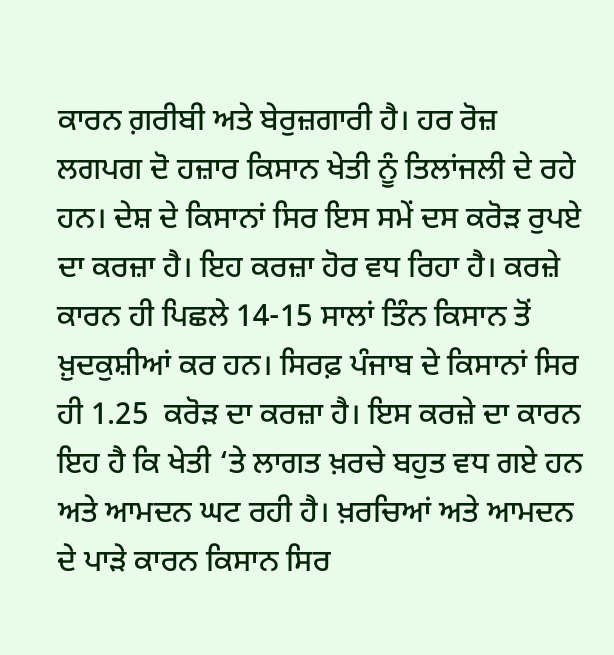ਕਾਰਨ ਗ਼ਰੀਬੀ ਅਤੇ ਬੇਰੁਜ਼ਗਾਰੀ ਹੈ। ਹਰ ਰੋਜ਼ ਲਗਪਗ ਦੋ ਹਜ਼ਾਰ ਕਿਸਾਨ ਖੇਤੀ ਨੂੰ ਤਿਲਾਂਜਲੀ ਦੇ ਰਹੇ ਹਨ। ਦੇਸ਼ ਦੇ ਕਿਸਾਨਾਂ ਸਿਰ ਇਸ ਸਮੇਂ ਦਸ ਕਰੋੜ ਰੁਪਏ ਦਾ ਕਰਜ਼ਾ ਹੈ। ਇਹ ਕਰਜ਼ਾ ਹੋਰ ਵਧ ਰਿਹਾ ਹੈ। ਕਰਜ਼ੇ ਕਾਰਨ ਹੀ ਪਿਛਲੇ 14-15 ਸਾਲਾਂ ਤਿੰਨ ਕਿਸਾਨ ਤੋਂ ਖ਼ੁਦਕੁਸ਼ੀਆਂ ਕਰ ਹਨ। ਸਿਰਫ਼ ਪੰਜਾਬ ਦੇ ਕਿਸਾਨਾਂ ਸਿਰ ਹੀ 1.25  ਕਰੋੜ ਦਾ ਕਰਜ਼ਾ ਹੈ। ਇਸ ਕਰਜ਼ੇ ਦਾ ਕਾਰਨ ਇਹ ਹੈ ਕਿ ਖੇਤੀ ‘ਤੇ ਲਾਗਤ ਖ਼ਰਚੇ ਬਹੁਤ ਵਧ ਗਏ ਹਨ ਅਤੇ ਆਮਦਨ ਘਟ ਰਹੀ ਹੈ। ਖ਼ਰਚਿਆਂ ਅਤੇ ਆਮਦਨ ਦੇ ਪਾੜੇ ਕਾਰਨ ਕਿਸਾਨ ਸਿਰ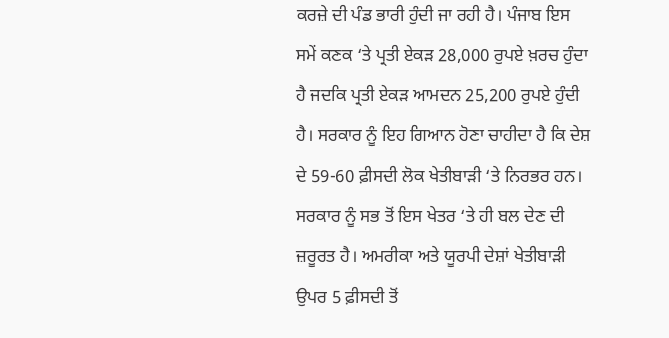ਕਰਜ਼ੇ ਦੀ ਪੰਡ ਭਾਰੀ ਹੁੰਦੀ ਜਾ ਰਹੀ ਹੈ। ਪੰਜਾਬ ਇਸ ਸਮੇਂ ਕਣਕ ‘ਤੇ ਪ੍ਰਤੀ ਏਕੜ 28,000 ਰੁਪਏ ਖ਼ਰਚ ਹੁੰਦਾ ਹੈ ਜਦਕਿ ਪ੍ਰਤੀ ਏਕੜ ਆਮਦਨ 25,200 ਰੁਪਏ ਹੁੰਦੀ ਹੈ। ਸਰਕਾਰ ਨੂੰ ਇਹ ਗਿਆਨ ਹੋਣਾ ਚਾਹੀਦਾ ਹੈ ਕਿ ਦੇਸ਼ ਦੇ 59-60 ਫ਼ੀਸਦੀ ਲੋਕ ਖੇਤੀਬਾੜੀ ‘ਤੇ ਨਿਰਭਰ ਹਨ। ਸਰਕਾਰ ਨੂੰ ਸਭ ਤੋਂ ਇਸ ਖੇਤਰ ‘ਤੇ ਹੀ ਬਲ ਦੇਣ ਦੀ ਜ਼ਰੂਰਤ ਹੈ। ਅਮਰੀਕਾ ਅਤੇ ਯੂਰਪੀ ਦੇਸ਼ਾਂ ਖੇਤੀਬਾੜੀ ਉਪਰ 5 ਫ਼ੀਸਦੀ ਤੋਂ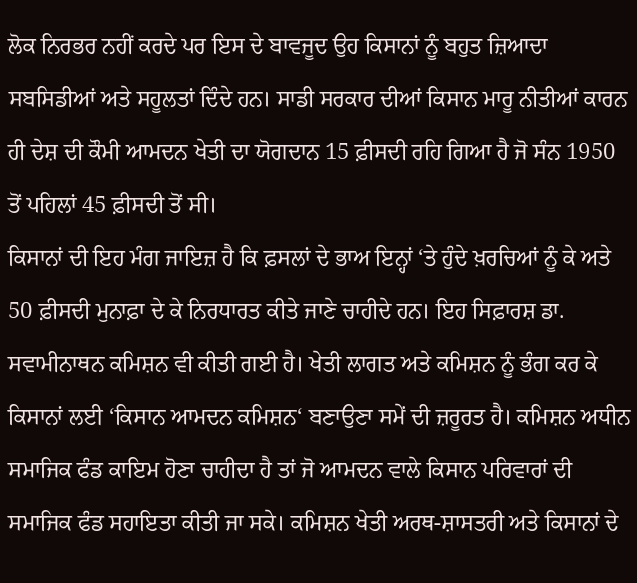ਲੋਕ ਨਿਰਭਰ ਨਹੀਂ ਕਰਦੇ ਪਰ ਇਸ ਦੇ ਬਾਵਜੂਦ ਉਹ ਕਿਸਾਨਾਂ ਨੂੰ ਬਹੁਤ ਜ਼ਿਆਦਾ ਸਬਸਿਡੀਆਂ ਅਤੇ ਸਹੂਲਤਾਂ ਦਿੰਦੇ ਹਨ। ਸਾਡੀ ਸਰਕਾਰ ਦੀਆਂ ਕਿਸਾਨ ਮਾਰੂ ਨੀਤੀਆਂ ਕਾਰਨ ਹੀ ਦੇਸ਼ ਦੀ ਕੌਮੀ ਆਮਦਨ ਖੇਤੀ ਦਾ ਯੋਗਦਾਨ 15 ਫ਼ੀਸਦੀ ਰਹਿ ਗਿਆ ਹੈ ਜੋ ਸੰਨ 1950 ਤੋਂ ਪਹਿਲਾਂ 45 ਫ਼ੀਸਦੀ ਤੋਂ ਸੀ।
ਕਿਸਾਨਾਂ ਦੀ ਇਹ ਮੰਗ ਜਾਇਜ਼ ਹੈ ਕਿ ਫ਼ਸਲਾਂ ਦੇ ਭਾਅ ਇਨ੍ਹਾਂ ‘ਤੇ ਹੁੰਦੇ ਖ਼ਰਚਿਆਂ ਨੂੰ ਕੇ ਅਤੇ 50 ਫ਼ੀਸਦੀ ਮੁਨਾਫ਼ਾ ਦੇ ਕੇ ਨਿਰਧਾਰਤ ਕੀਤੇ ਜਾਣੇ ਚਾਹੀਦੇ ਹਨ। ਇਹ ਸਿਫ਼ਾਰਸ਼ ਡਾ.  ਸਵਾਮੀਨਾਥਨ ਕਮਿਸ਼ਨ ਵੀ ਕੀਤੀ ਗਈ ਹੈ। ਖੇਤੀ ਲਾਗਤ ਅਤੇ ਕਮਿਸ਼ਨ ਨੂੰ ਭੰਗ ਕਰ ਕੇ ਕਿਸਾਨਾਂ ਲਈ ‘ਕਿਸਾਨ ਆਮਦਨ ਕਮਿਸ਼ਨ‘ ਬਣਾਉਣਾ ਸਮੇਂ ਦੀ ਜ਼ਰੂਰਤ ਹੈ। ਕਮਿਸ਼ਨ ਅਧੀਨ ਸਮਾਜਿਕ ਫੰਡ ਕਾਇਮ ਹੋਣਾ ਚਾਹੀਦਾ ਹੈ ਤਾਂ ਜੋ ਆਮਦਨ ਵਾਲੇ ਕਿਸਾਨ ਪਰਿਵਾਰਾਂ ਦੀ ਸਮਾਜਿਕ ਫੰਡ ਸਹਾਇਤਾ ਕੀਤੀ ਜਾ ਸਕੇ। ਕਮਿਸ਼ਨ ਖੇਤੀ ਅਰਥ-ਸ਼ਾਸਤਰੀ ਅਤੇ ਕਿਸਾਨਾਂ ਦੇ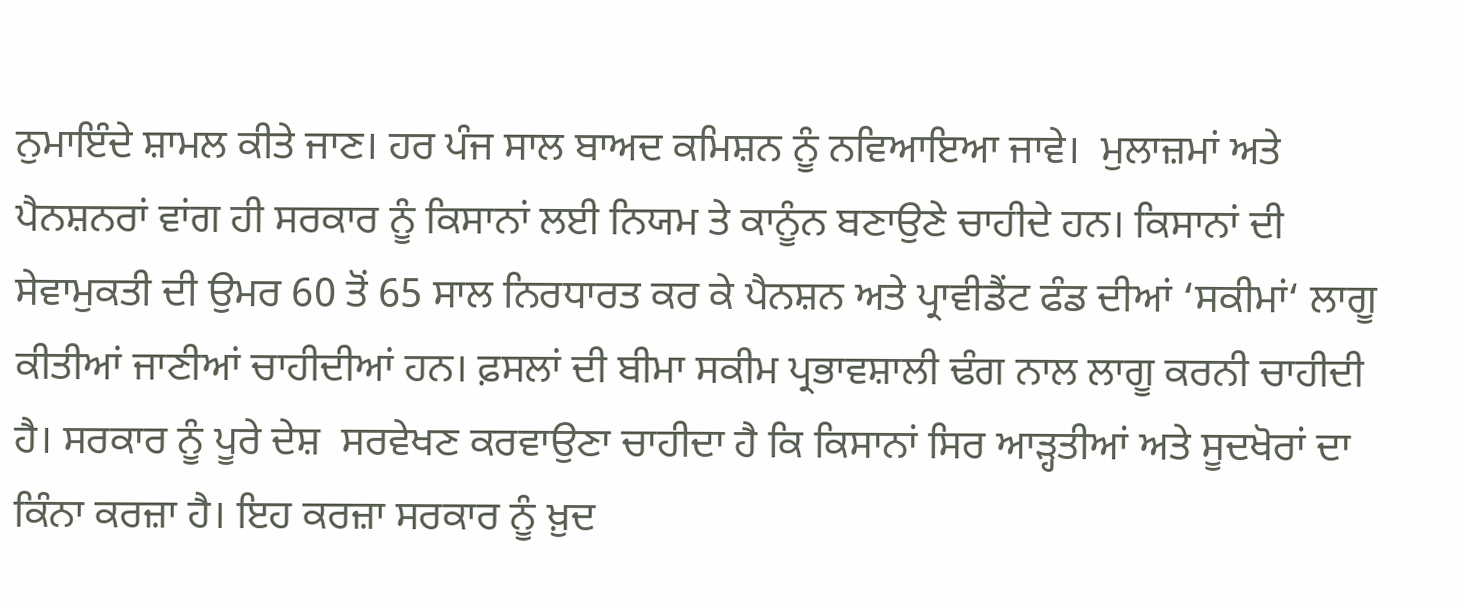ਨੁਮਾਇੰਦੇ ਸ਼ਾਮਲ ਕੀਤੇ ਜਾਣ। ਹਰ ਪੰਜ ਸਾਲ ਬਾਅਦ ਕਮਿਸ਼ਨ ਨੂੰ ਨਵਿਆਇਆ ਜਾਵੇ।  ਮੁਲਾਜ਼ਮਾਂ ਅਤੇ ਪੈਨਸ਼ਨਰਾਂ ਵਾਂਗ ਹੀ ਸਰਕਾਰ ਨੂੰ ਕਿਸਾਨਾਂ ਲਈ ਨਿਯਮ ਤੇ ਕਾਨੂੰਨ ਬਣਾਉਣੇ ਚਾਹੀਦੇ ਹਨ। ਕਿਸਾਨਾਂ ਦੀ ਸੇਵਾਮੁਕਤੀ ਦੀ ਉਮਰ 60 ਤੋਂ 65 ਸਾਲ ਨਿਰਧਾਰਤ ਕਰ ਕੇ ਪੈਨਸ਼ਨ ਅਤੇ ਪ੍ਰਾਵੀਡੈਂਟ ਫੰਡ ਦੀਆਂ ‘ਸਕੀਮਾਂ‘ ਲਾਗੂ ਕੀਤੀਆਂ ਜਾਣੀਆਂ ਚਾਹੀਦੀਆਂ ਹਨ। ਫ਼ਸਲਾਂ ਦੀ ਬੀਮਾ ਸਕੀਮ ਪ੍ਰਭਾਵਸ਼ਾਲੀ ਢੰਗ ਨਾਲ ਲਾਗੂ ਕਰਨੀ ਚਾਹੀਦੀ ਹੈ। ਸਰਕਾਰ ਨੂੰ ਪੂਰੇ ਦੇਸ਼  ਸਰਵੇਖਣ ਕਰਵਾਉਣਾ ਚਾਹੀਦਾ ਹੈ ਕਿ ਕਿਸਾਨਾਂ ਸਿਰ ਆੜ੍ਹਤੀਆਂ ਅਤੇ ਸੂਦਖੋਰਾਂ ਦਾ ਕਿੰਨਾ ਕਰਜ਼ਾ ਹੈ। ਇਹ ਕਰਜ਼ਾ ਸਰਕਾਰ ਨੂੰ ਖ਼ੁਦ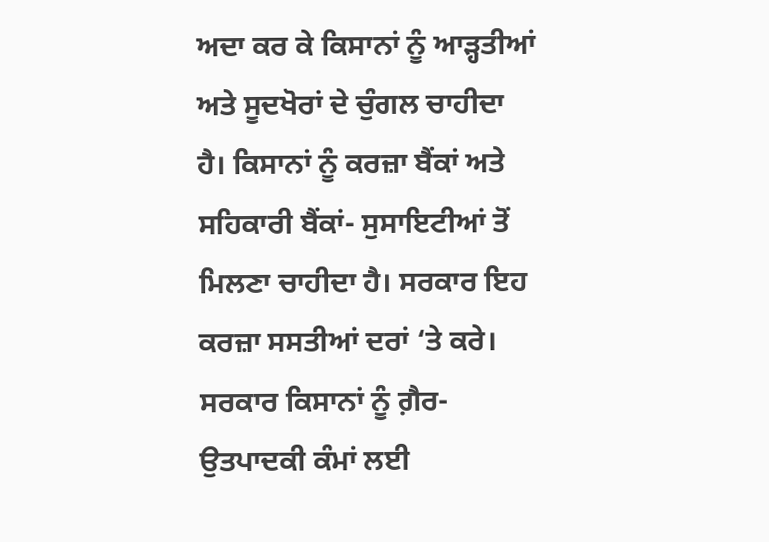ਅਦਾ ਕਰ ਕੇ ਕਿਸਾਨਾਂ ਨੂੰ ਆੜ੍ਹਤੀਆਂ ਅਤੇ ਸੂਦਖੋਰਾਂ ਦੇ ਚੁੰਗਲ ਚਾਹੀਦਾ ਹੈ। ਕਿਸਾਨਾਂ ਨੂੰ ਕਰਜ਼ਾ ਬੈਂਕਾਂ ਅਤੇ ਸਹਿਕਾਰੀ ਬੈਂਕਾਂ- ਸੁਸਾਇਟੀਆਂ ਤੋਂ ਮਿਲਣਾ ਚਾਹੀਦਾ ਹੈ। ਸਰਕਾਰ ਇਹ ਕਰਜ਼ਾ ਸਸਤੀਆਂ ਦਰਾਂ ‘ਤੇ ਕਰੇ। ਸਰਕਾਰ ਕਿਸਾਨਾਂ ਨੂੰ ਗ਼ੈਰ-ਉਤਪਾਦਕੀ ਕੰਮਾਂ ਲਈ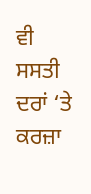ਵੀ ਸਸਤੀ ਦਰਾਂ ‘ਤੇ ਕਰਜ਼ਾ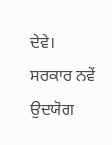ਦੇਵੇ। ਸਰਕਾਰ ਨਵੇਂ ਉਦਯੋਗ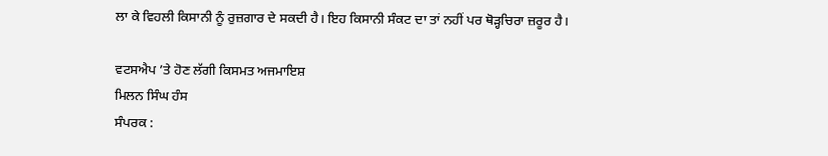ਲਾ ਕੇ ਵਿਹਲੀ ਕਿਸਾਨੀ ਨੂੰ ਰੁਜ਼ਗਾਰ ਦੇ ਸਕਦੀ ਹੈ। ਇਹ ਕਿਸਾਨੀ ਸੰਕਟ ਦਾ ਤਾਂ ਨਹੀਂ ਪਰ ਥੋੜ੍ਹਚਿਰਾ ਜ਼ਰੂਰ ਹੈ।

ਵਟਸਐਪ ’ਤੇ ਹੋਣ ਲੱਗੀ ਕਿਸਮਤ ਅਜਮਾਇਸ਼
ਮਿਲਨ ਸਿੰਘ ਹੰਸ
ਸੰਪਰਕ :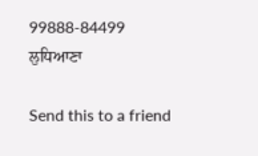99888-84499
ਲੁਧਿਆਣਾ

Send this to a friend